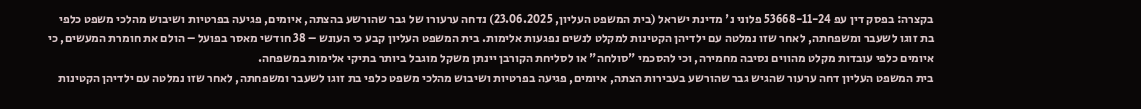בקצרה: בפסק דין עפ 53668-11-24 פלוני נ' מדינת ישראל (בית המשפט העליון, 23.06.2025) נדחה ערעורו של גבר שהורשע בהצתה, איומים, פגיעה בפרטיות ושיבוש מהלכי משפט כלפי בת זוגו לשעבר ומשפחתה, לאחר שזו נמלטה עם ילדיהן הקטינות למקלט לנשים נפגעות אלימות. בית המשפט העליון קבע כי העונש – 38 חודשי מאסר בפועל – הולם את חומרת המעשים, כי איומים כלפי עובדות מקלט מהווים נסיבה מחמירה, וכי להסכמי "סולחה" או לסליחת הקורבן יינתן משקל מוגבל ביותר בתיקי אלימות במשפחה.
בית המשפט העליון דחה ערעור שהגיש גבר שהורשע בעבירות הצתה, איומים, פגיעה בפרטיות ושיבוש מהלכי משפט כלפי בת זוגו לשעבר ומשפחתה, לאחר שזו נמלטה עם ילדיהן הקטינות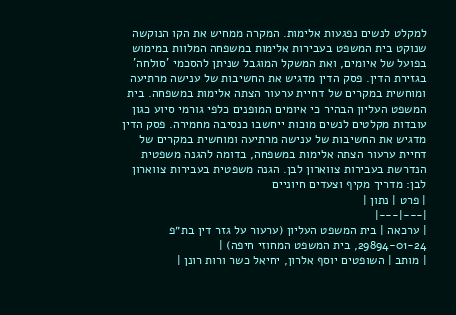למקלט לנשים נפגעות אלימות. המקרה ממחיש את הקו הנוקשה שנוקט בית המשפט בעבירות אלימות במשפחה המלוות במימוש בפועל של איומים, ואת המשקל המוגבל שניתן להסכמי 'סולחה' בגזירת הדין. פסק הדין מדגיש את החשיבות של ענישה מרתיעה ומוחשית במקרים של דחיית ערעור הצתה אלימות במשפחה. בית המשפט העליון הבהיר כי איומים המופנים כלפי גורמי סיוע כגון עובדות מקלטים לנשים מוכות ייחשבו כנסיבה מחמירה. פסק הדין מדגיש את החשיבות של ענישה מרתיעה ומוחשית במקרים של דחיית ערעור הצתה אלימות במשפחה, בדומה להגנה משפטית הנדרשת בעבירות צווארון לבן. הגנה משפטית בעבירות צווארון לבן: מדריך מקיף וצעדים חיוניים
| פרט | נתון |
|---|---|
| ערכאה | בית המשפט העליון (ערעור על גזר דין בת״פ 29894-01-24, בית המשפט המחוזי חיפה) |
| מותב | השופטים יוסף אלרון, יחיאל כשר ורות רונן |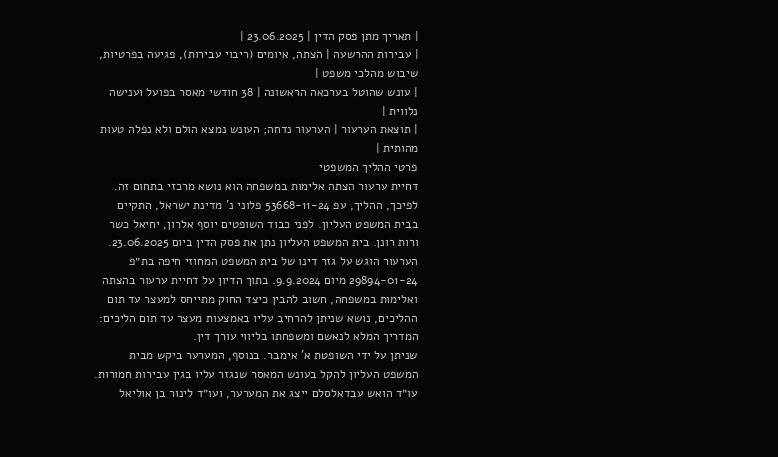| תאריך מתן פסק הדין | 23.06.2025 |
| עבירות ההרשעה | הצתה, איומים (ריבוי עבירות), פגיעה בפרטיות, שיבוש מהלכי משפט |
| עונש שהוטל בערכאה הראשונה | 38 חודשי מאסר בפועל וענישה נלווית |
| תוצאת הערעור | הערעור נדחה; העונש נמצא הולם ולא נפלה טעות מהותית |
פרטי ההליך המשפטי
דחיית ערעור הצתה אלימות במשפחה הוא נושא מרכזי בתחום זה. לפיכך, ההליך, עפ 53668-11-24 פלוני נ' מדינת ישראל, התקיים בבית המשפט העליון. לפני כבוד השופטים יוסף אלרון, יחיאל כשר ורות רונן. בית המשפט העליון נתן את פסק הדין ביום 23.06.2025. הערעור הוגש על גזר דינו של בית המשפט המחוזי חיפה בת״פ 29894-01-24 מיום 9.9.2024. בתוך הדיון על דחיית ערעור בהצתה ואלימות במשפחה, חשוב להבין כיצד החוק מתייחס למעצר עד תום ההליכים, נושא שניתן להרחיב עליו באמצעות מעצר עד תום הליכים: המדריך המלא לנאשם ומשפחתו בליווי עורך דין.
שניתן על ידי השופטת א' אימבר. בנוסף, המערער ביקש מבית המשפט העליון להקל בעונש המאסר שנגזר עליו בגין עבירות חמורות. עו״ד הואש עבדאלסלם ייצג את המערער, ועו״ד לינור בן אוליאל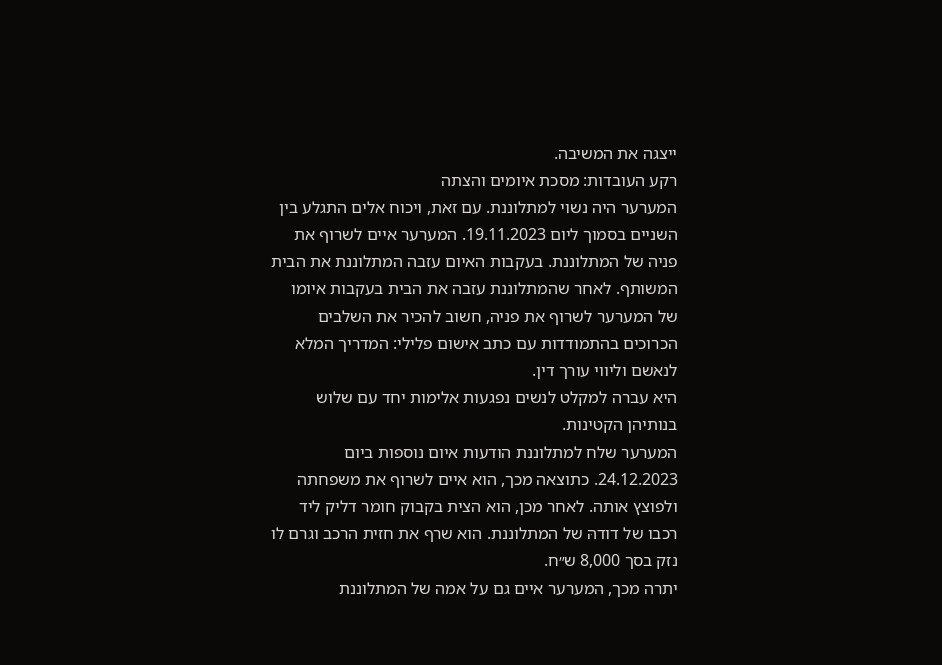ייצגה את המשיבה.
רקע העובדות: מסכת איומים והצתה
המערער היה נשוי למתלוננת. עם זאת, ויכוח אלים התגלע בין השניים בסמוך ליום 19.11.2023. המערער איים לשרוף את פניה של המתלוננת. בעקבות האיום עזבה המתלוננת את הבית המשותף. לאחר שהמתלוננת עזבה את הבית בעקבות איומו של המערער לשרוף את פניה, חשוב להכיר את השלבים הכרוכים בהתמודדות עם כתב אישום פלילי: המדריך המלא לנאשם וליווי עורך דין.
היא עברה למקלט לנשים נפגעות אלימות יחד עם שלוש בנותיהן הקטינות.
המערער שלח למתלוננת הודעות איום נוספות ביום 24.12.2023. כתוצאה מכך, הוא איים לשרוף את משפחתה ולפוצץ אותה. לאחר מכן, הוא הצית בקבוק חומר דליק ליד רכבו של דודהּ של המתלוננת. הוא שרף את חזית הרכב וגרם לו נזק בסך 8,000 ש״ח.
יתרה מכך, המערער איים גם על אמה של המתלוננת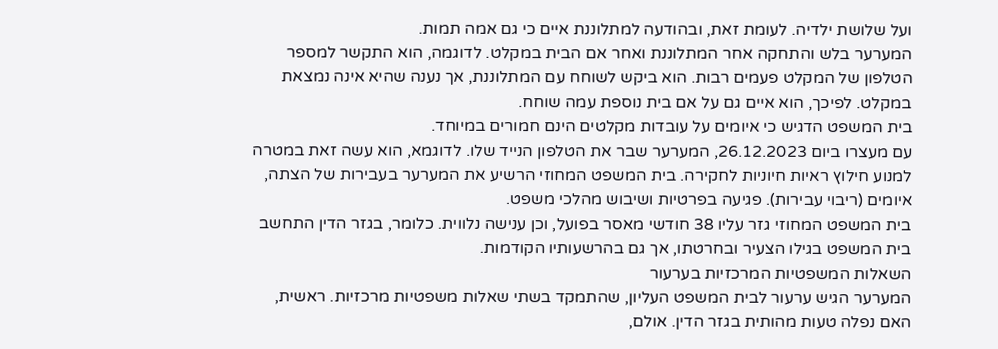ועל שלושת ילדיה. לעומת זאת, ובהודעה למתלוננת איים כי גם אמה תמות.
המערער בלש והתחקה אחר המתלוננת ואחר אם הבית במקלט. לדוגמה, הוא התקשר למספר הטלפון של המקלט פעמים רבות. הוא ביקש לשוחח עם המתלוננת, אך נענה שהיא אינה נמצאת במקלט. לפיכך, הוא איים גם על אם בית נוספת עמה שוחח.
בית המשפט הדגיש כי איומים על עובדות מקלטים הינם חמורים במיוחד.
עם מעצרו ביום 26.12.2023, המערער שבר את הטלפון הנייד שלו. לדוגמא, הוא עשה זאת במטרה למנוע חילוץ ראיות חיוניות לחקירה. בית המשפט המחוזי הרשיע את המערער בעבירות של הצתה, איומים (ריבוי עבירות). פגיעה בפרטיות ושיבוש מהלכי משפט.
בית המשפט המחוזי גזר עליו 38 חודשי מאסר בפועל, וכן ענישה נלווית. כלומר, בגזר הדין התחשב בית המשפט בגילו הצעיר ובחרטתו, אך גם בהרשעותיו הקודמות.
השאלות המשפטיות המרכזיות בערעור
המערער הגיש ערעור לבית המשפט העליון, שהתמקד בשתי שאלות משפטיות מרכזיות. ראשית, האם נפלה טעות מהותית בגזר הדין. אולם,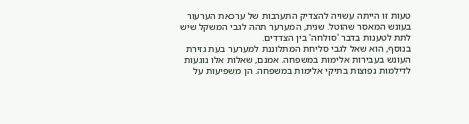טעות זו הייתה עשויה להצדיק התערבות של ערכאת הערעור בעונש המאסר שהוטל. שנית, המערער תהה לגבי המשקל שיש לתת לטענות בדבר 'סולחה' בין הצדדים.
בנוסף, הוא שאל לגבי סליחת המתלוננת למערער בעת גזירת העונש בעבירות אלימות במשפחה. אמנם, שאלות אלו נוגעות לדילמות נפוצות בתיקי אלימות במשפחה. הן משפיעות על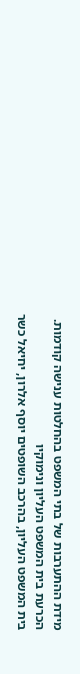מידת ההתערבות של בתי המשפט בהחלטות ענישה קודמות.
הכרעת בית המשפט העליון ונימוקיו
בית המשפט העליון, בהרכב השופטים יוסף אלרון, יחיאל כשר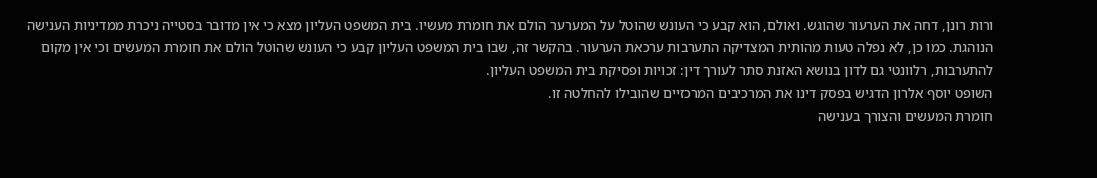ורות רונן, דחה את הערעור שהוגש. ואולם, הוא קבע כי העונש שהוטל על המערער הולם את חומרת מעשיו. בית המשפט העליון מצא כי אין מדובר בסטייה ניכרת ממדיניות הענישה הנוהגת. כמו כן, לא נפלה טעות מהותית המצדיקה התערבות ערכאת הערעור. בהקשר זה, שבו בית המשפט העליון קבע כי העונש שהוטל הולם את חומרת המעשים וכי אין מקום להתערבות, רלוונטי גם לדון בנושא האזנת סתר לעורך דין: זכויות ופסיקת בית המשפט העליון.
השופט יוסף אלרון הדגיש בפסק דינו את המרכיבים המרכזיים שהובילו להחלטה זו.
חומרת המעשים והצורך בענישה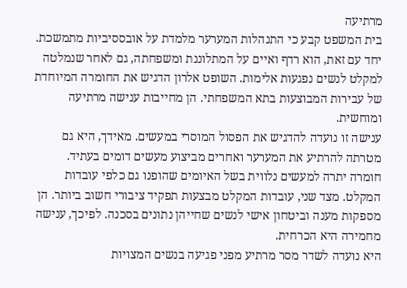מרתיעה
בית המשפט קבע כי התנהלות המערער מלמדת על אובססיביות מתמשכת. יחד עם זאת, הוא רדף ואיים על המתלוננת ומשפחתה, גם לאחר שנמלטה למקלט לנשים נפגעות אלימות. השופט אלרון הדגיש את החומרה המיוחדת של עבירות המבוצעות בתא המשפחתי. הן מחייבות ענישה מרתיעה ומוחשית.
ענישה זו נועדה להדגיש את הפסול המוסרי במעשים. מאידך, היא גם מטרתה להרתיע את המערער ואחרים מביצוע מעשים דומים בעתיד.
חומרה יתרה למעשים נלווית בשל האיומים שהופנו גם כלפי עובדות המקלט. מצד שני, עובדות המקלט מבצעות תפקיד ציבורי חשוב ביותר. הן מספקות מענה וביטחון אישי לנשים שחייהן נתונים בסכנה. לפיכך, ענישה מחמירה היא הכרחית.
היא נועדה לשדר מסר מרתיע מפני פגיעה בנשים המצויות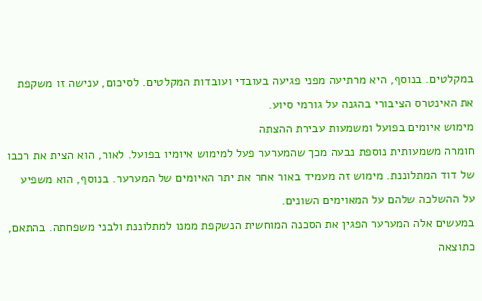במקלטים. בנוסף, היא מרתיעה מפני פגיעה בעובדי ועובדות המקלטים. לסיכום, ענישה זו משקפת את האינטרס הציבורי בהגנה על גורמי סיוע.
מימוש איומים בפועל ומשמעות עבירת ההצתה
חומרה משמעותית נוספת נבעה מכך שהמערער פעל למימוש איומיו בפועל. לאור, הוא הצית את רכבו של דוד המתלוננת. מימוש זה מעמיד באור אחר את יתר האיומים של המערער. בנוסף, הוא משפיע על ההשלכה שלהם על המאוימים השונים.
במעשים אלה המערער הפגין את הסכנה המוחשית הנשקפת ממנו למתלוננת ולבני משפחתה. בהתאם, כתוצאה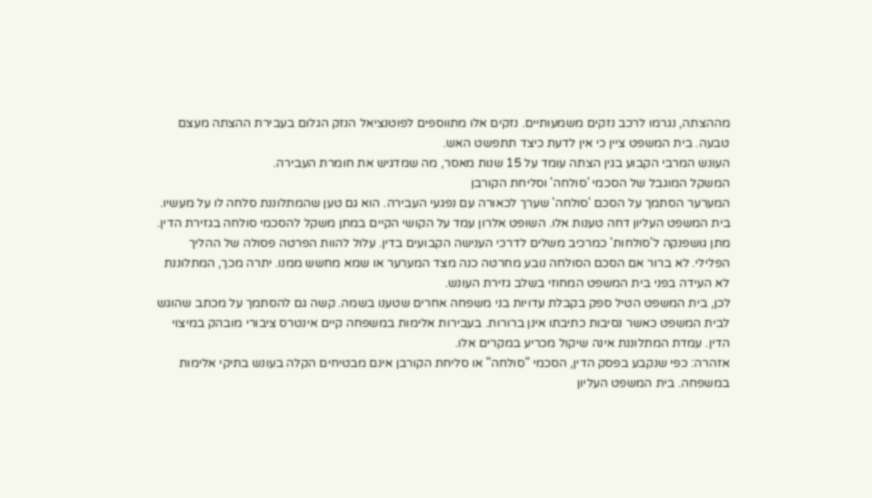מההצתה, נגרמו לרכב נזקים משמעותיים. נזקים אלו מתווספים לפוטנציאל הנזק הגלום בעבירת ההצתה מעצם טבעה. בית המשפט ציין כי אין לדעת כיצד תתפשט האש.
העונש המרבי הקבוע בגין הצתה עומד על 15 שנות מאסר, מה שמדגיש את חומרת העבירה.
המשקל המוגבל של הסכמי 'סולחה' וסליחת הקורבן
המערער הסתמך על הסכם 'סולחה' שערך לכאורה עם נפגעי העבירה. הוא גם טען שהמתלוננת סלחה לו על מעשיו. בית המשפט העליון דחה טענות אלו. השופט אלרון עמד על הקושי הקיים במתן משקל להסכמי סולחה בגזירת הדין.
מתן גושפנקה ל'סולחות' כמרכיב משלים לדרכי הענישה הקבועים בדין. עלול להוות הפרטה פסולה של ההליך הפלילי. לא ברור אם הסכם הסולחה נובע מחרטה כנה מצד המערער או שמא מחשש ממנו. יתרה מכך, המתלוננת לא העידה בפני בית המשפט המחוזי בשלב גזירת העונש.
לכן, בית המשפט הטיל ספק בקבלת עדויות בני משפחה אחרים שטענו בשמה. קשה גם להסתמך על מכתב שהוגש לבית המשפט כאשר נסיבות כתיבתו אינן ברורות. בעבירות אלימות במשפחה קיים אינטרס ציבורי מובהק במיצוי הדין. עמדת המתלוננת אינה שיקול מכריע במקרים אלו.
אזהרה: כפי שנקבע בפסק הדין, הסכמי "סולחה" או סליחת הקורבן אינם מבטיחים הקלה בעונש בתיקי אלימות במשפחה. בית המשפט העליון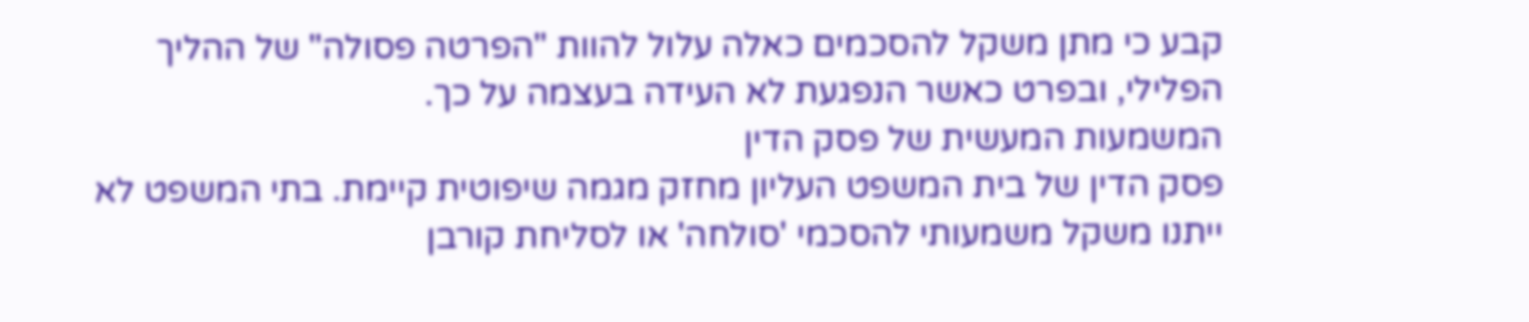קבע כי מתן משקל להסכמים כאלה עלול להוות "הפרטה פסולה" של ההליך הפלילי, ובפרט כאשר הנפגעת לא העידה בעצמה על כך.
המשמעות המעשית של פסק הדין
פסק הדין של בית המשפט העליון מחזק מגמה שיפוטית קיימת. בתי המשפט לא ייתנו משקל משמעותי להסכמי 'סולחה' או לסליחת קורבן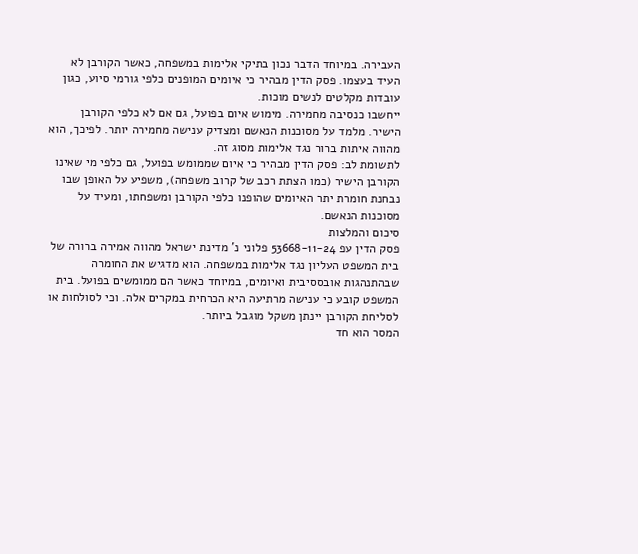העבירה. במיוחד הדבר נכון בתיקי אלימות במשפחה, כאשר הקורבן לא העיד בעצמו. פסק הדין מבהיר כי איומים המופנים כלפי גורמי סיוע, כגון עובדות מקלטים לנשים מוכות.
ייחשבו כנסיבה מחמירה. מימוש איום בפועל, גם אם לא כלפי הקורבן הישיר. מלמד על מסוכנות הנאשם ומצדיק ענישה מחמירה יותר. לפיכך, הוא מהווה איתות ברור נגד אלימות מסוג זה.
לתשומת לב: פסק הדין מבהיר כי איום שממומש בפועל, גם כלפי מי שאינו הקורבן הישיר (כמו הצתת רכב של קרוב משפחה), משפיע על האופן שבו נבחנת חומרת יתר האיומים שהופנו כלפי הקורבן ומשפחתו, ומעיד על מסוכנות הנאשם.
סיכום והמלצות
פסק הדין עפ 53668-11-24 פלוני נ' מדינת ישראל מהווה אמירה ברורה של בית המשפט העליון נגד אלימות במשפחה. הוא מדגיש את החומרה שבהתנהגות אובססיבית ואיומים, במיוחד כאשר הם ממומשים בפועל. בית המשפט קובע כי ענישה מרתיעה היא הכרחית במקרים אלה. וכי לסולחות או לסליחת הקורבן יינתן משקל מוגבל ביותר.
המסר הוא חד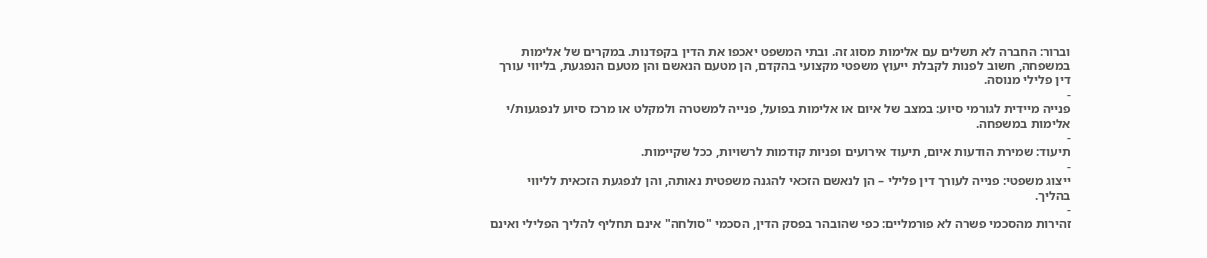וברור: החברה לא תשלים עם אלימות מסוג זה. ובתי המשפט יאכפו את הדין בקפדנות. במקרים של אלימות במשפחה, חשוב לפנות לקבלת ייעוץ משפטי מקצועי בהקדם, הן מטעם הנאשם והן מטעם הנפגעת, בליווי עורך דין פלילי מנוסה.
-
פנייה מיידית לגורמי סיוע: במצב של איום או אלימות בפועל, פנייה למשטרה ולמקלט או מרכז סיוע לנפגעות/י אלימות במשפחה.
-
תיעוד: שמירת הודעות איום, תיעוד אירועים ופניות קודמות לרשויות, ככל שקיימות.
-
ייצוג משפטי: פנייה לעורך דין פלילי – הן לנאשם הזכאי להגנה משפטית נאותה, והן לנפגעת הזכאית לליווי בהליך.
-
זהירות מהסכמי פשרה לא פורמליים: כפי שהובהר בפסק הדין, הסכמי "סולחה" אינם תחליף להליך הפלילי ואינם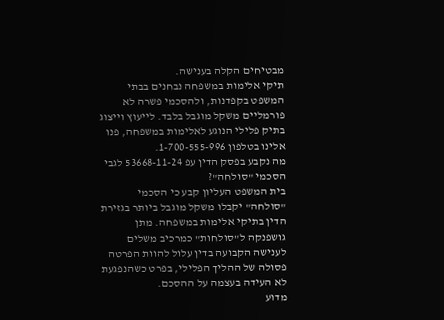מבטיחים הקלה בענישה.
תיקי אלימות במשפחה נבחנים בבתי המשפט בקפדנות, ולהסכמי פשרה לא פורמליים משקל מוגבל בלבד. לייעוץ וייצוג בתיק פלילי הנוגע לאלימות במשפחה, פנו אלינו בטלפון 1-700-555-996.
מה נקבע בפסק הדין עפ 53668-11-24 לגבי הסכמי "סולחה"?
בית המשפט העליון קבע כי הסכמי "סולחה" יקבלו משקל מוגבל ביותר בגזירת הדין בתיקי אלימות במשפחה. מתן גושפנקה ל"סולחות" כמרכיב משלים לענישה הקבועה בדין עלול להוות הפרטה פסולה של ההליך הפלילי, בפרט כשהנפגעת לא העידה בעצמה על ההסכם.
מדוע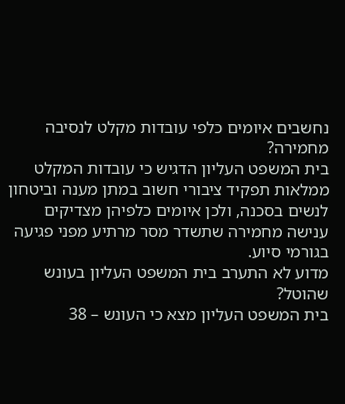נחשבים איומים כלפי עובדות מקלט לנסיבה מחמירה?
בית המשפט העליון הדגיש כי עובדות המקלט ממלאות תפקיד ציבורי חשוב במתן מענה וביטחון לנשים בסכנה, ולכן איומים כלפיהן מצדיקים ענישה מחמירה שתשדר מסר מרתיע מפני פגיעה בגורמי סיוע.
מדוע לא התערב בית המשפט העליון בעונש שהוטל?
בית המשפט העליון מצא כי העונש – 38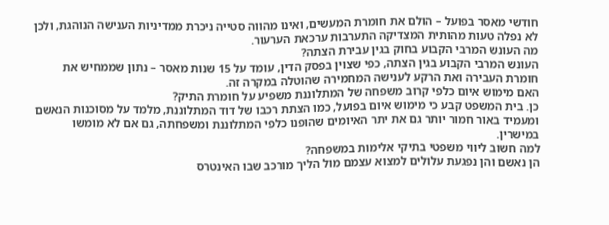חודשי מאסר בפועל – הולם את חומרת המעשים, ואינו מהווה סטייה ניכרת ממדיניות הענישה הנוהגת, ולכן לא נפלה טעות מהותית המצדיקה התערבות ערכאת הערעור.
מה העונש המרבי הקבוע בחוק בגין עבירת הצתה?
העונש המרבי הקבוע בגין הצתה, כפי שצוין בפסק הדין, עומד על 15 שנות מאסר – נתון שממחיש את חומרת העבירה ואת הרקע לענישה המחמירה שהוטלה במקרה זה.
האם מימוש איום כלפי קרוב משפחה של המתלוננת משפיע על חומרת התיק?
כן. בית המשפט קבע כי מימוש איום בפועל, כמו הצתת רכבו של דוד המתלוננת, מלמד על מסוכנות הנאשם ומעמיד באור חמור יותר גם את יתר האיומים שהופנו כלפי המתלוננת ומשפחתה, גם אם לא מומשו במישרין.
למה חשוב ליווי משפטי בתיקי אלימות במשפחה?
הן נאשם והן נפגעת עלולים למצוא עצמם מול הליך מורכב שבו האינטרס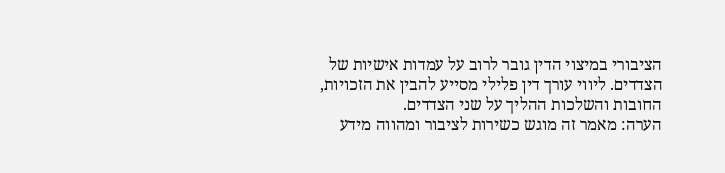הציבורי במיצוי הדין גובר לרוב על עמדות אישיות של הצדדים. ליווי עורך דין פלילי מסייע להבין את הזכויות, החובות והשלכות ההליך על שני הצדדים.
הערה: מאמר זה מוגש כשירות לציבור ומהווה מידע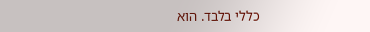כללי בלבד. הוא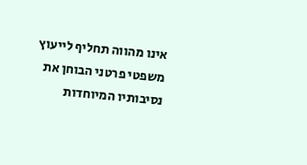אינו מהווה תחליף לייעוץ משפטי פרטני הבוחן את נסיבותיו המיוחדות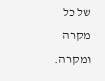של כל מקרה ומקרה.